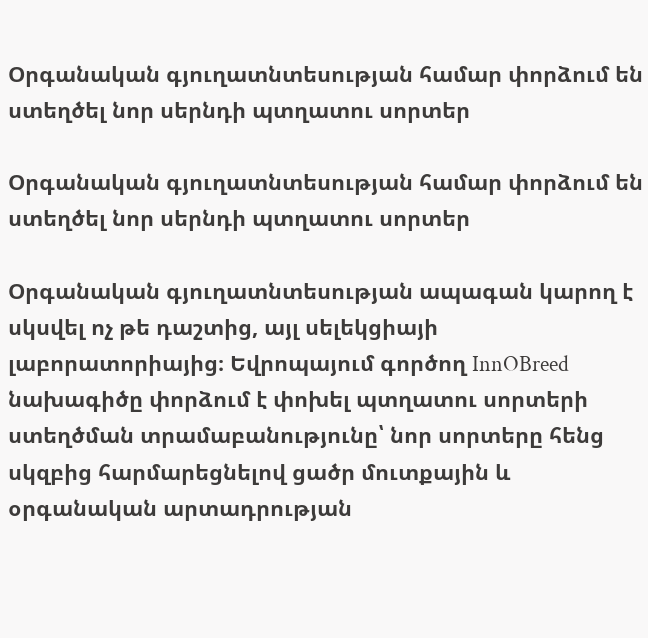Օրգանական գյուղատնտեսության համար փորձում են ստեղծել նոր սերնդի պտղատու սորտեր

Օրգանական գյուղատնտեսության համար փորձում են ստեղծել նոր սերնդի պտղատու սորտեր

Օրգանական գյուղատնտեսության ապագան կարող է սկսվել ոչ թե դաշտից, այլ սելեկցիայի լաբորատորիայից։ Եվրոպայում գործող InnOBreed նախագիծը փորձում է փոխել պտղատու սորտերի ստեղծման տրամաբանությունը՝ նոր սորտերը հենց սկզբից հարմարեցնելով ցածր մուտքային և օրգանական արտադրության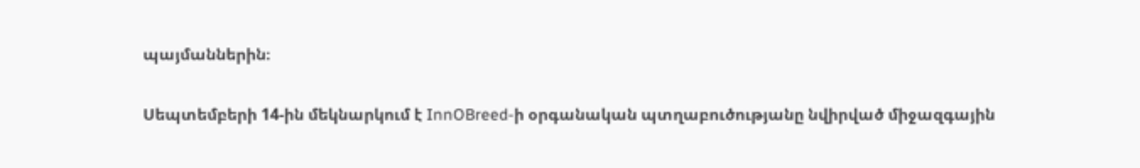պայմաններին։

Սեպտեմբերի 14-ին մեկնարկում է InnOBreed-ի օրգանական պտղաբուծությանը նվիրված միջազգային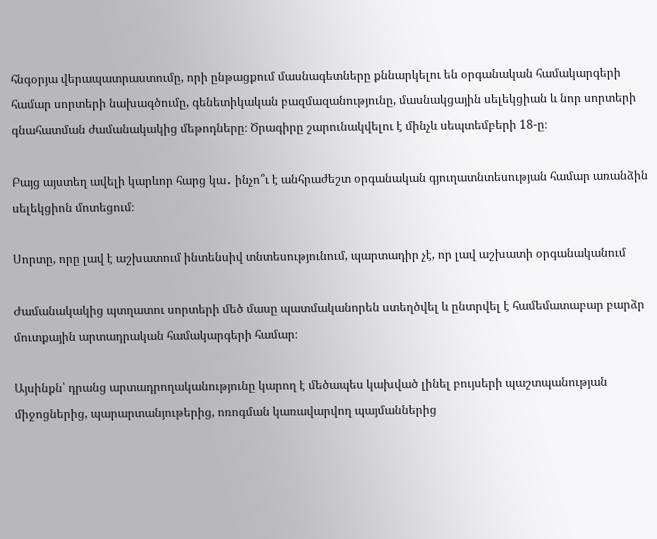հնգօրյա վերապատրաստումը, որի ընթացքում մասնագետները քննարկելու են օրգանական համակարգերի համար սորտերի նախագծումը, գենետիկական բազմազանությունը, մասնակցային սելեկցիան և նոր սորտերի գնահատման ժամանակակից մեթոդները։ Ծրագիրը շարունակվելու է մինչև սեպտեմբերի 18-ը։

Բայց այստեղ ավելի կարևոր հարց կա․ ինչո՞ւ է անհրաժեշտ օրգանական գյուղատնտեսության համար առանձին սելեկցիոն մոտեցում։

Սորտը, որը լավ է աշխատում ինտենսիվ տնտեսությունում, պարտադիր չէ, որ լավ աշխատի օրգանականում

Ժամանակակից պտղատու սորտերի մեծ մասը պատմականորեն ստեղծվել և ընտրվել է համեմատաբար բարձր մուտքային արտադրական համակարգերի համար։

Այսինքն՝ դրանց արտադրողականությունը կարող է մեծապես կախված լինել բույսերի պաշտպանության միջոցներից, պարարտանյութերից, ոռոգման կառավարվող պայմաններից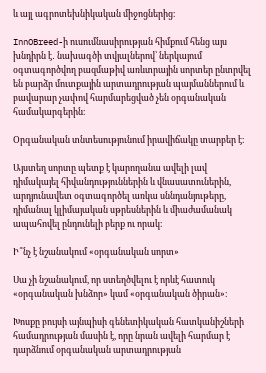և այլ ագրոտեխնիկական միջոցներից։

InnOBreed-ի ուսումնասիրության հիմքում հենց այս խնդիրն է․ նախագծի տվյալներով՝ ներկայում օգտագործվող բազմաթիվ առևտրային սորտեր ընտրվել են բարձր մուտքային արտադրության պայմաններում և բավարար չափով հարմարեցված չեն օրգանական համակարգերին։

Օրգանական տնտեսությունում իրավիճակը տարբեր է։

Այստեղ սորտը պետք է կարողանա ավելի լավ դիմակայել հիվանդություններին և վնասատուներին, արդյունավետ օգտագործել առկա սննդանյութերը, դիմանալ կլիմայական սթրեսներին և միաժամանակ ապահովել ընդունելի բերք ու որակ։

Ի՞նչ է նշանակում «օրգանական սորտ»

Սա չի նշանակում, որ ստեղծվելու է որևէ հատուկ «օրգանական խնձոր» կամ «օրգանական ծիրան»։

Խոսքը բույսի այնպիսի գենետիկական հատկանիշների համադրության մասին է, որը նրան ավելի հարմար է դարձնում օրգանական արտադրության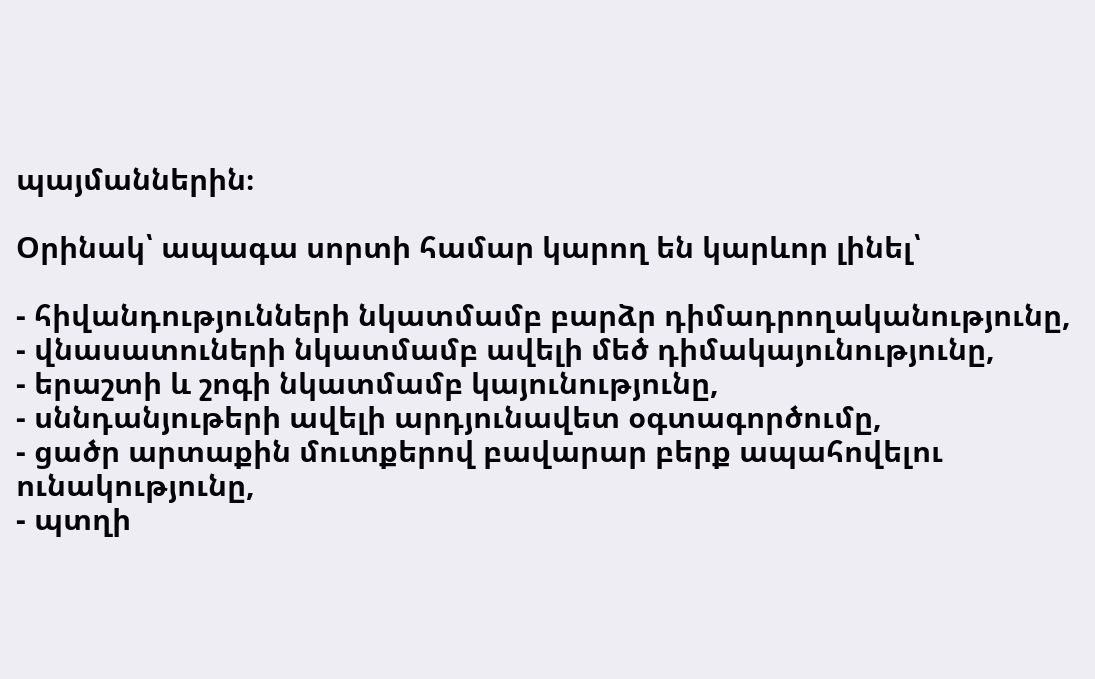պայմաններին։

Օրինակ՝ ապագա սորտի համար կարող են կարևոր լինել՝

- հիվանդությունների նկատմամբ բարձր դիմադրողականությունը,
- վնասատուների նկատմամբ ավելի մեծ դիմակայունությունը,
- երաշտի և շոգի նկատմամբ կայունությունը,
- սննդանյութերի ավելի արդյունավետ օգտագործումը,
- ցածր արտաքին մուտքերով բավարար բերք ապահովելու ունակությունը,
- պտղի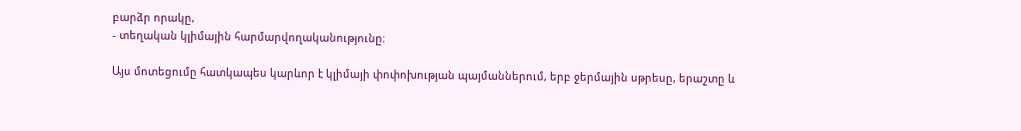բարձր որակը,
- տեղական կլիմային հարմարվողականությունը։

Այս մոտեցումը հատկապես կարևոր է կլիմայի փոփոխության պայմաններում, երբ ջերմային սթրեսը, երաշտը և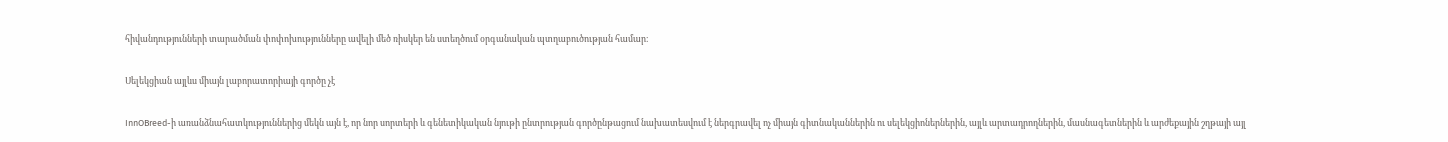հիվանդությունների տարածման փոփոխությունները ավելի մեծ ռիսկեր են ստեղծում օրգանական պտղաբուծության համար։

Սելեկցիան այլևս միայն լաբորատորիայի գործը չէ

InnOBreed-ի առանձնահատկություններից մեկն այն է, որ նոր սորտերի և գենետիկական նյութի ընտրության գործընթացում նախատեսվում է ներգրավել ոչ միայն գիտնականներին ու սելեկցիոներներին, այլև արտադրողներին, մասնագետներին և արժեքային շղթայի այլ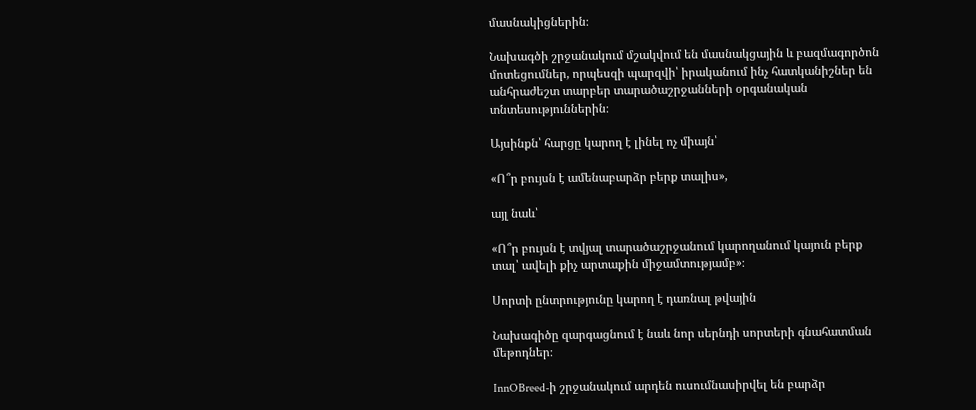մասնակիցներին։

Նախագծի շրջանակում մշակվում են մասնակցային և բազմագործոն մոտեցումներ, որպեսզի պարզվի՝ իրականում ինչ հատկանիշներ են անհրաժեշտ տարբեր տարածաշրջանների օրգանական տնտեսություններին։

Այսինքն՝ հարցը կարող է լինել ոչ միայն՝

«Ո՞ր բույսն է ամենաբարձր բերք տալիս»,

այլ նաև՝

«Ո՞ր բույսն է տվյալ տարածաշրջանում կարողանում կայուն բերք տալ՝ ավելի քիչ արտաքին միջամտությամբ»։

Սորտի ընտրությունը կարող է դառնալ թվային

Նախագիծը զարգացնում է նաև նոր սերնդի սորտերի գնահատման մեթոդներ։

InnOBreed-ի շրջանակում արդեն ուսումնասիրվել են բարձր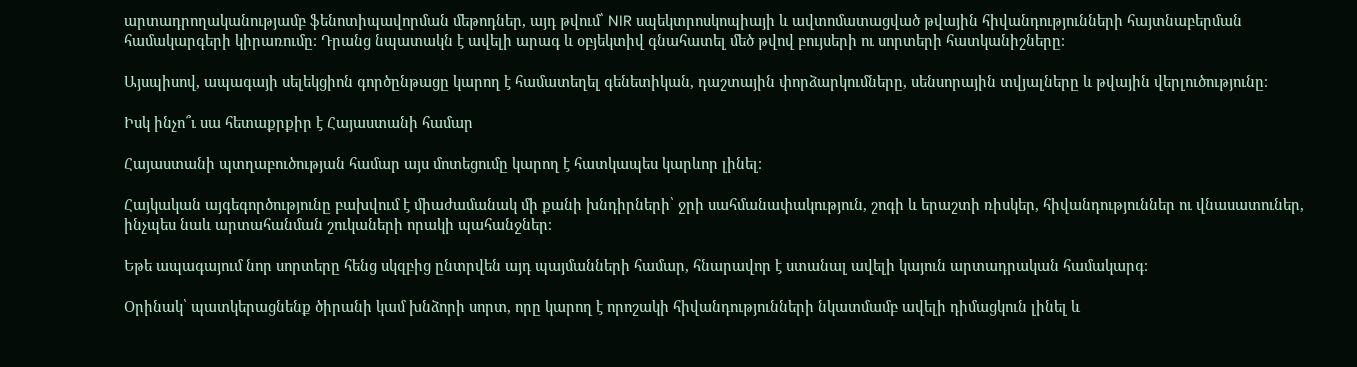արտադրողականությամբ ֆենոտիպավորման մեթոդներ, այդ թվում՝ NIR սպեկտրոսկոպիայի և ավտոմատացված թվային հիվանդությունների հայտնաբերման համակարգերի կիրառումը։ Դրանց նպատակն է ավելի արագ և օբյեկտիվ գնահատել մեծ թվով բույսերի ու սորտերի հատկանիշները։

Այսպիսով, ապագայի սելեկցիոն գործընթացը կարող է համատեղել գենետիկան, դաշտային փորձարկումները, սենսորային տվյալները և թվային վերլուծությունը։

Իսկ ինչո՞ւ սա հետաքրքիր է Հայաստանի համար

Հայաստանի պտղաբուծության համար այս մոտեցումը կարող է հատկապես կարևոր լինել։

Հայկական այգեգործությունը բախվում է միաժամանակ մի քանի խնդիրների՝ ջրի սահմանափակություն, շոգի և երաշտի ռիսկեր, հիվանդություններ ու վնասատուներ, ինչպես նաև արտահանման շուկաների որակի պահանջներ։

Եթե ապագայում նոր սորտերը հենց սկզբից ընտրվեն այդ պայմանների համար, հնարավոր է ստանալ ավելի կայուն արտադրական համակարգ։

Օրինակ՝ պատկերացնենք ծիրանի կամ խնձորի սորտ, որը կարող է որոշակի հիվանդությունների նկատմամբ ավելի դիմացկուն լինել և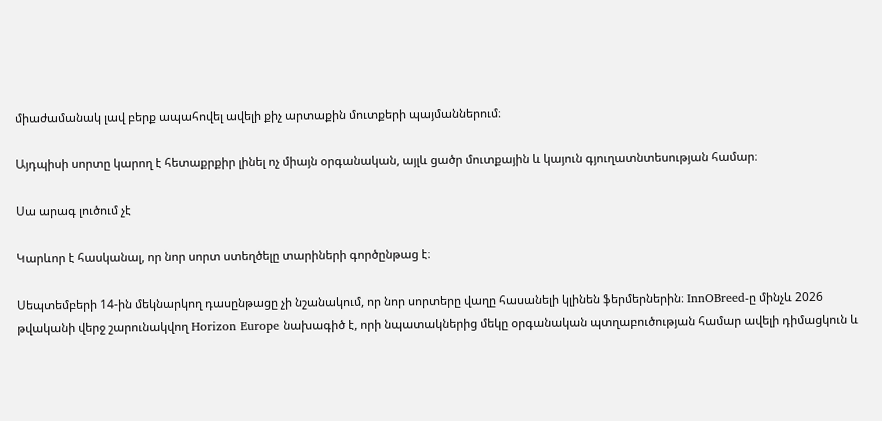միաժամանակ լավ բերք ապահովել ավելի քիչ արտաքին մուտքերի պայմաններում։

Այդպիսի սորտը կարող է հետաքրքիր լինել ոչ միայն օրգանական, այլև ցածր մուտքային և կայուն գյուղատնտեսության համար։

Սա արագ լուծում չէ

Կարևոր է հասկանալ, որ նոր սորտ ստեղծելը տարիների գործընթաց է։

Սեպտեմբերի 14-ին մեկնարկող դասընթացը չի նշանակում, որ նոր սորտերը վաղը հասանելի կլինեն ֆերմերներին։ InnOBreed-ը մինչև 2026 թվականի վերջ շարունակվող Horizon Europe նախագիծ է, որի նպատակներից մեկը օրգանական պտղաբուծության համար ավելի դիմացկուն և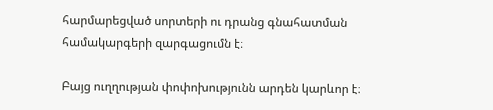հարմարեցված սորտերի ու դրանց գնահատման համակարգերի զարգացումն է։

Բայց ուղղության փոփոխությունն արդեն կարևոր է։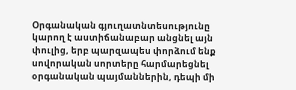Օրգանական գյուղատնտեսությունը կարող է աստիճանաբար անցնել այն փուլից, երբ պարզապես փորձում ենք սովորական սորտերը հարմարեցնել օրգանական պայմաններին, դեպի մի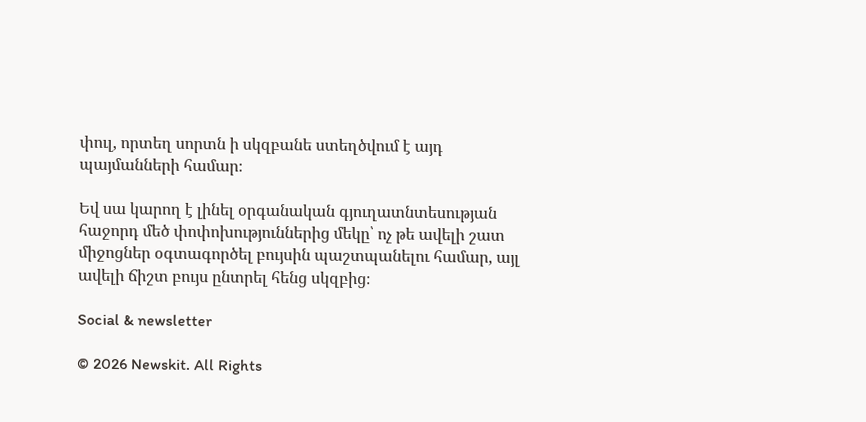փուլ, որտեղ սորտն ի սկզբանե ստեղծվում է այդ պայմանների համար։

Եվ սա կարող է լինել օրգանական գյուղատնտեսության հաջորդ մեծ փոփոխություններից մեկը՝ ոչ թե ավելի շատ միջոցներ օգտագործել բույսին պաշտպանելու համար, այլ ավելի ճիշտ բույս ընտրել հենց սկզբից։

Social & newsletter

© 2026 Newskit. All Rights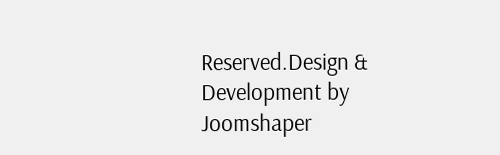Reserved.Design & Development by Joomshaper